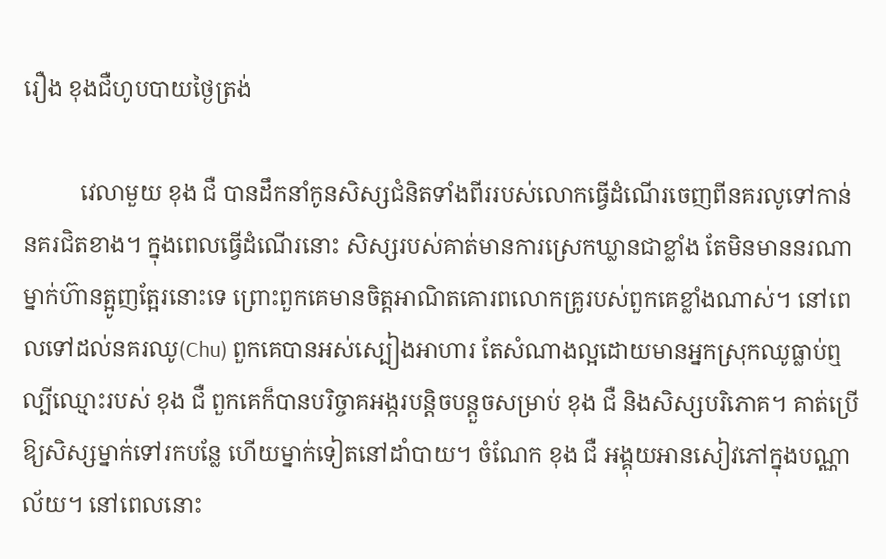រឿង ខុងជឺហូបបាយថ្ងៃត្រង់

          វេលាមួយ ខុង ជឺ បានដឹកនាំកូនសិស្សជំនិតទាំងពីររបស់លោកធ្វើដំណើរចេញពីនគរលូទៅកាន់នគរជិតខាង។ ក្នុងពេលធ្វើដំណើរនោះ សិស្សរបស់គាត់មានការស្រេកឃ្លានជាខ្លាំង តែមិនមាននរណាម្នាក់ហ៊ានត្អូញត្អែរនោះទេ ព្រោះពួកគេមានចិត្តអាណិតគោរពលោកគ្រូរបស់ពួកគេខ្លាំងណាស់។ នៅពេលទៅដល់នគរឈូ(Chu) ពួកគេបានអស់ស្បៀងអាហារ តែសំណាងល្អដោយមានអ្នកស្រុកឈូធ្លាប់ឮល្បីឈ្មោះរបស់ ខុង ជឺ ពួកគេក៏បានបរិច្ចាគអង្ករបន្តិចបន្តួចសម្រាប់ ខុង ជឺ និងសិស្សបរិភោគ។ គាត់ប្រើឱ្យសិស្សម្នាក់ទៅរកបន្លែ ហើយម្នាក់ទៀតនៅដាំបាយ។ ចំណែក ខុង ជឺ អង្គុយអានសៀវភៅក្នុងបណ្ណាល័យ។ នៅពេលនោះ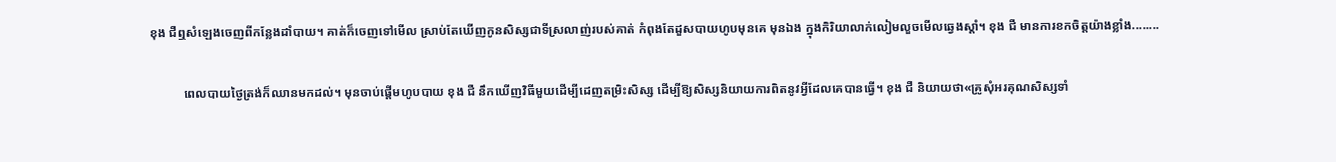ខុង ជឺឮសំឡេងចេញពីកន្លែងដាំបាយ។ គាត់ក៏ចេញទៅមើល ស្រាប់តែឃើញកូនសិស្សជាទីស្រលាញ់របស់គាត់ កំពុងតែដួសបាយហូបមុនគេ មុនឯង ក្នុងកិរិយាលាក់លៀមលួចមើលឆ្វេងស្តាំ។ ខុង ជឺ មានការខកចិត្តយ៉ាងខ្លាំង........

           ពេលបាយថ្ងៃត្រង់ក៏ឈានមកដល់។ មុនចាប់ផ្ដើមហូបបាយ ខុង ជឺ នឹកឃើញវិធីមួយដើម្បីដេញតម្រិះសិស្ស ដើម្បីឱ្យសិស្សនិយាយការពិតនូវអ្វីដែលគេបានធ្វើ។ ខុង ជឺ និយាយថា«គ្រូសុំអរគុណសិស្សទាំ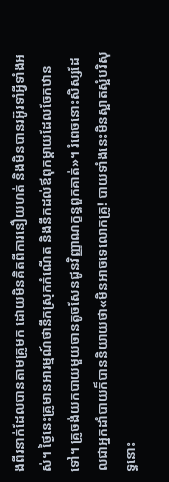ងពីរនាក់ដែលបានតាមគ្រូមក ដោយមិនគិតពីការនឿយហត់ និងមិនបានរអ៊ូរទាំអ្វីទាំងអស់។ ថ្ងៃនេះគ្រូមានអារម្មណ៍ថានឹកស្រុកកំណើត និងនឹកដល់ឪពុកម្តាយដែលចែកឋានទៅ។ គ្រូចង់យកបាយមួយចានតូចសែនជូនវិញ្ញាណក្ខន្ធពួកគាត់»។ រំពេចនោះសិស្សដែលជាអ្នកដាំបាយក៏បាននិយាយថា«មិនអាចទេលោកគ្រូ! បាយទាំងនេះមិនស្អាតស្អំបរិសុទ្ធនោះ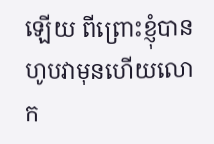ឡើយ ពីព្រោះខ្ញុំបានហូបវាមុនហើយលោក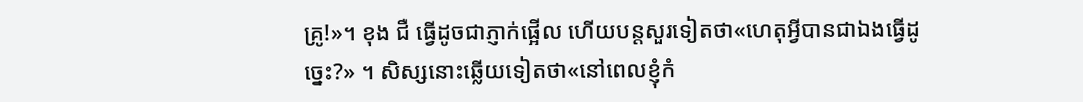គ្រូ!»។ ខុង ជឺ ធ្វើដូចជាភ្ញាក់ផ្អើល ហើយបន្តសួរទៀតថា«ហេតុអ្វីបានជាឯងធ្វើដូច្នេះ?» ។ សិស្សនោះឆ្លើយទៀតថា«នៅពេលខ្ញុំកំ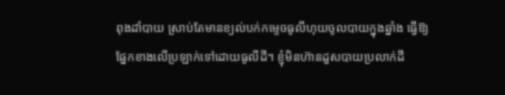ពុងដាំបាយ ស្រាប់តែមានខ្យល់បក់កម្ទេចធូលីហុយចូលបាយក្នុងឆ្នាំង ធ្វើឱ្យផ្នែកខាងលើប្រឡាក់ទៅដោយធូលីដី។ ខ្ញុំមិនហ៊ានដួសបាយប្រលាក់ដី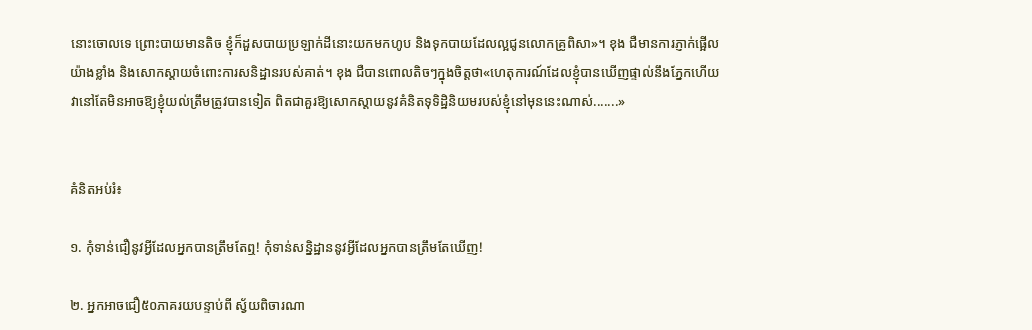នោះចោលទេ ព្រោះបាយមានតិច ខ្ញុំក៏ដួសបាយប្រឡាក់ដីនោះយកមកហូប និងទុកបាយដែលល្អជូនលោកគ្រូពិសា»។ ខុង ជឺមានការភ្ញាក់ផ្អើលយ៉ាងខ្លាំង និងសោកស្ដាយចំពោះការសនិដ្ឋានរបស់គាត់។ ខុង ជឺបានពោលតិចៗក្នុងចិត្តថា«ហេតុការណ៍ដែលខ្ញុំបានឃើញផ្ទាល់នឹងភ្នែកហើយ វានៅតែមិនអាចឱ្យខ្ញុំយល់ត្រឹមត្រូវបានទៀត ពិតជាគួរឱ្យសោកស្តាយនូវគំនិតទុទិដ្ឋិនិយមរបស់ខ្ញុំនៅមុននេះណាស់.......»


គំនិតអប់រំ៖

១. កុំទាន់ជឿនូវអ្វីដែលអ្នកបានត្រឹមតែឮ! កុំទាន់សន្និដ្ឋាននូវអ្វីដែលអ្នកបានត្រឹមតែឃើញ!

២. អ្នកអាចជឿ៥០ភាគរយបន្ទាប់ពី ស្វ័យពិចារណា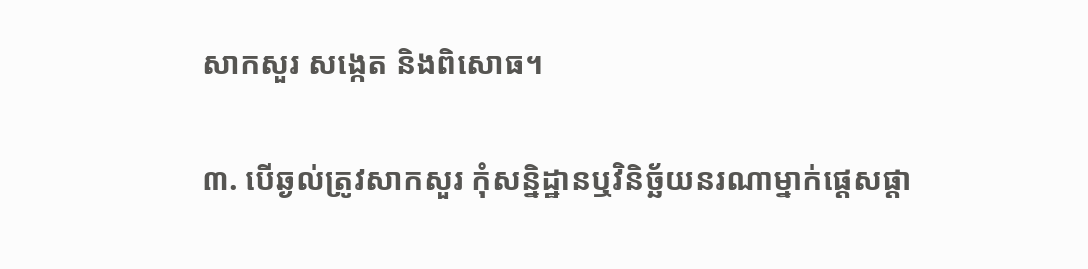សាកសួរ សង្កេត និងពិសោធ។

៣. បើឆ្ងល់ត្រូវសាកសួរ កុំសន្និដ្ឋានឬវិនិច្ឆ័យនរណាម្នាក់ផ្ដេសផ្ដា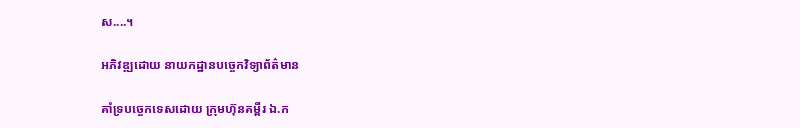ស....។

អភិវឌ្ឍដោយ នាយកដ្ឋានបច្ចេកវិទ្យាព័ត៌មាន

គាំទ្របច្ចេកទេសដោយ ក្រុមហ៊ុនគម្ពីរ ឯ.ក